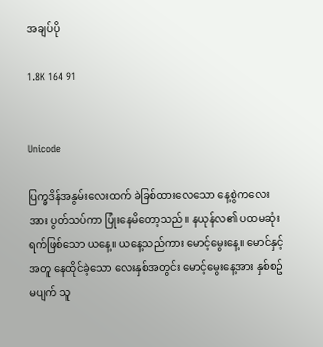အချပ်ပို

1.8K 164 91


Unicode

ပြက္ခဒိန်အနွမ်းလေးထက် ခဲခြစ်ထားလေသော နေ့စွဲကလေးအား ပွတ်သပ်ကာ ပြုံးနေမိတော့သည်။ နယုန်လ၏ ပထမဆုံးရက်ဖြစ်သော ယနေ့။ ယနေ့သည်ကား မောင့်မွေးနေ့။ မောင်နှင့်အတူ နေထိုင်ခဲ့သော လေးနှစ်အတွင်း မောင့်မွေးနေ့အား နှစ်စဥ်မပျက် သူ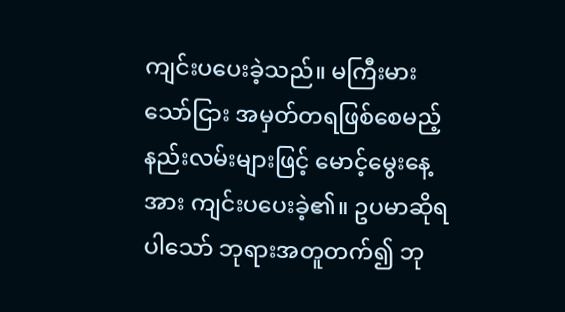ကျင်းပပေးခဲ့သည်။ မကြီးမားသော်ငြား အမှတ်တရဖြစ်စေမည့်နည်းလမ်းများဖြင့် မောင့်မွေးနေ့အား ကျင်းပပေးခဲ့၏။ ဥပမာဆိုရပါသော် ဘုရားအတူတက်၍ ဘု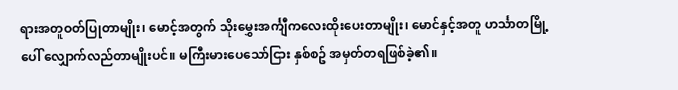ရားအတူဝတ်ပြုတာမျိုး၊ မောင့်အတွက် သိုးမွှေးအင်္ကျီကလေးထိုးပေးတာမျိုး၊ မောင်နှင့်အတူ ဟင်္သာတမြို့ပေါ် လျှောက်လည်တာမျိုးပင်။ မကြီးမားပေသော်ငြား နှစ်စဥ် အမှတ်တရဖြစ်ခဲ့၏။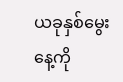ယခုနှစ်မွေးနေ့ကို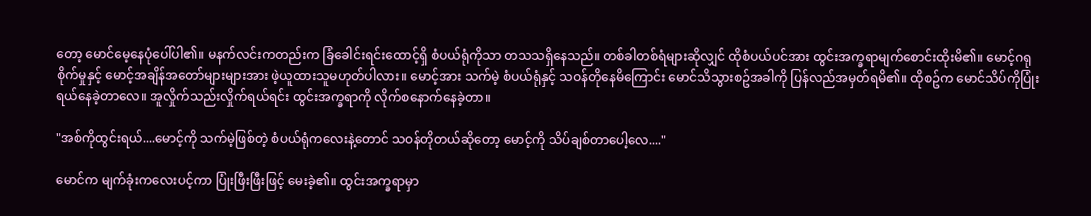တော့ မောင်မေ့နေပုံပေါ်ပါ၏။ မနက်လင်းကတည်းက ခြံခေါင်းရင်းထောင့်ရှိ စံပယ်ရုံကိုသာ တသသရှိနေသည်။ တစ်ခါတစ်ရံများဆိုလျှင် ထိုစံပယ်ပင်အား ထွင်းအက္ခရာမျက်စောင်းထိုးမိ၏။ မောင့်ဂရုစိုက်မှုနှင့် မောင့်အချိန်အတော်များများအား ဖဲ့ယူထားသူမဟုတ်ပါလား။ မောင့်အား သက်မဲ့ စံပယ်ရုံနှင့် သဝန်တိုနေမိကြောင်း မောင်သိသွားစဥ်အခါကို ပြန်လည်အမှတ်ရမိ၏။ ထိုစဥ်က မောင်သိပ်ကိုပြုံးရယ်နေခဲ့တာလေ။ အူလှိုက်သည်းလှိုက်ရယ်ရင်း ထွင်းအက္ခရာကို လိုက်စနောက်နေခဲ့တာ။

"အစ်ကိုထွင်းရယ်....မောင့်ကို သက်မဲ့ဖြစ်တဲ့ စံပယ်ရုံကလေးနဲ့တောင် သဝန်တိုတယ်ဆိုတော့ မောင့်ကို သိပ်ချစ်တာပေါ့လေ...."

မောင်က မျက်ခုံးကလေးပင့်ကာ ပြုံးဖြီးဖြီးဖြင့် မေးခဲ့၏။ ထွင်းအက္ခရာမှာ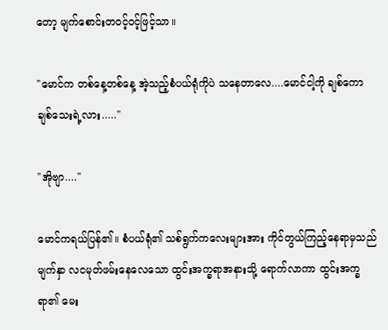တော့ မျက်စောင်းတဝင့်ဝင့်ဖြင့်သာ။

"မောင်က တစ်နေ့တစ်နေ့ အဲ့သည့်စံပယ်ရုံကိုပဲ သနေတာလေ....မောင်ငါ့ကို ချစ်ကော ချစ်သေးရဲ့လား....."

"အိုဗျာ...."

မောင်ကရယ်ပြန်၏။ စံပယ်ရုံ၏ သစ်ရွက်ကလေးများအား ကိုင်တွယ်ကြည့်နေရာမှသည် မျက်နှာ လငမုတ်ဖမ်းနေလေသော ထွင်းအက္ခရာအနားသို့ ရောက်လာကာ ထွင်းအက္ခရာ၏ မေး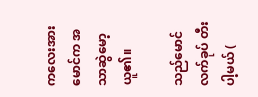ကလေးအား မောင်က အသာဆွဲမော့ယူ၏။

သည်မောင် လက်ခုပ် တီးပါ့မယ် (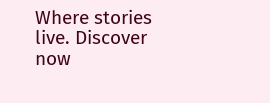Where stories live. Discover now